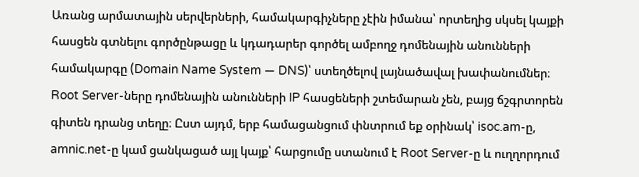Առանց արմատային սերվերների, համակարգիչները չէին իմանա՝ որտեղից սկսել կայքի հասցեն գտնելու գործընթացը և կդադարեր գործել ամբողջ դոմենային անունների համակարգը (Domain Name System — DNS)՝ ստեղծելով լայնածավալ խափանումներ։
Root Server-ները դոմենային անունների IP հասցեների շտեմարան չեն, բայց ճշգրտորեն գիտեն դրանց տեղը։ Ըստ այդմ, երբ համացանցում փնտրում եք օրինակ՝ isoc.am-ը, amnic.net-ը կամ ցանկացած այլ կայք՝ հարցումը ստանում է Root Server-ը և ուղղորդում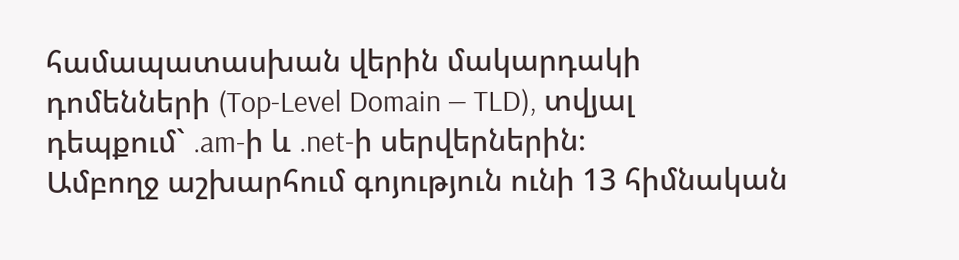համապատասխան վերին մակարդակի դոմենների (Top-Level Domain — TLD), տվյալ դեպքում` .am-ի և .net-ի սերվերներին։
Ամբողջ աշխարհում գոյություն ունի 13 հիմնական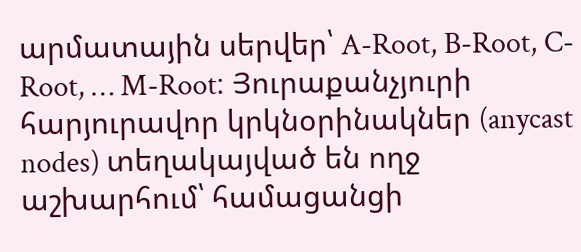արմատային սերվեր՝ A-Root, B-Root, C-Root, … M-Root։ Յուրաքանչյուրի հարյուրավոր կրկնօրինակներ (anycast nodes) տեղակայված են ողջ աշխարհում՝ համացանցի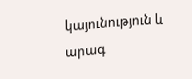կայունություն և արագ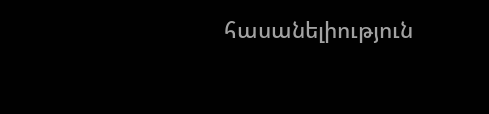հասանելիություն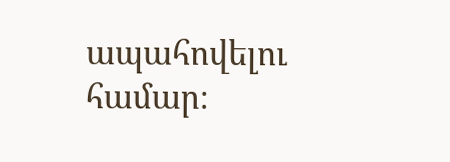ապահովելու համար։